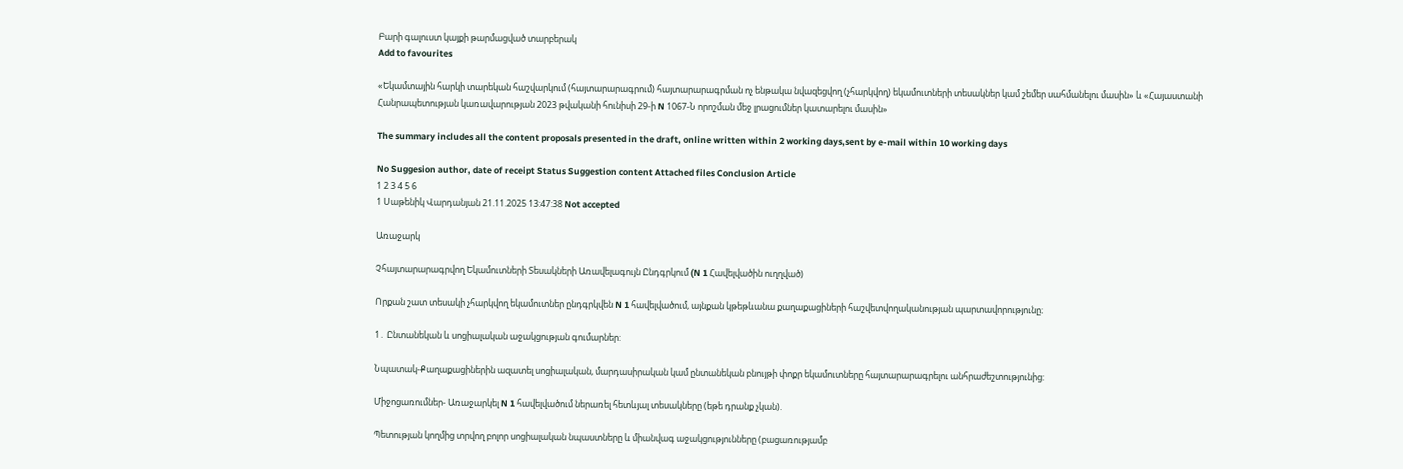Բարի գալուստ կայքի թարմացված տարբերակ
Add to favourites

«Եկամտային հարկի տարեկան հաշվարկում (հայտարարագրում) հայտարարագրման ոչ ենթակա նվազեցվող (չհարկվող) եկամուտների տեսակներ կամ շեմեր սահմանելու մասին» և «Հայաստանի Հանրապետության կառավարության 2023 թվականի հունիսի 29-ի N 1067-Ն որոշման մեջ լրացումներ կատարելու մասին»

The summary includes all the content proposals presented in the draft, online written within 2 working days,sent by e-mail within 10 working days

No Suggesion author, date of receipt Status Suggestion content Attached files Conclusion Article
1 2 3 4 5 6
1 Սաթենիկ Վարդանյան 21.11.2025 13:47:38 Not accepted

Առաջարկ

Չհայտարարագրվող Եկամուտների Տեսակների Առավելագույն Ընդգրկում (N 1 Հավելվածին ուղղված)

Որքան շատ տեսակի չհարկվող եկամուտներ ընդգրկվեն N 1 հավելվածում, այնքան կթեթևանա քաղաքացիների հաշվետվողականության պարտավորությունը։

1․ Ընտանեկան և սոցիալական աջակցության գումարներ:

Նպատակ-Քաղաքացիներին ազատել սոցիալական, մարդասիրական կամ ընտանեկան բնույթի փոքր եկամուտները հայտարարագրելու անհրաժեշտությունից:

Միջոցառումներ- Առաջարկել N 1 հավելվածում ներառել հետևյալ տեսակները (եթե դրանք չկան).

Պետության կողմից տրվող բոլոր սոցիալական նպաստները և միանվագ աջակցությունները (բացառությամբ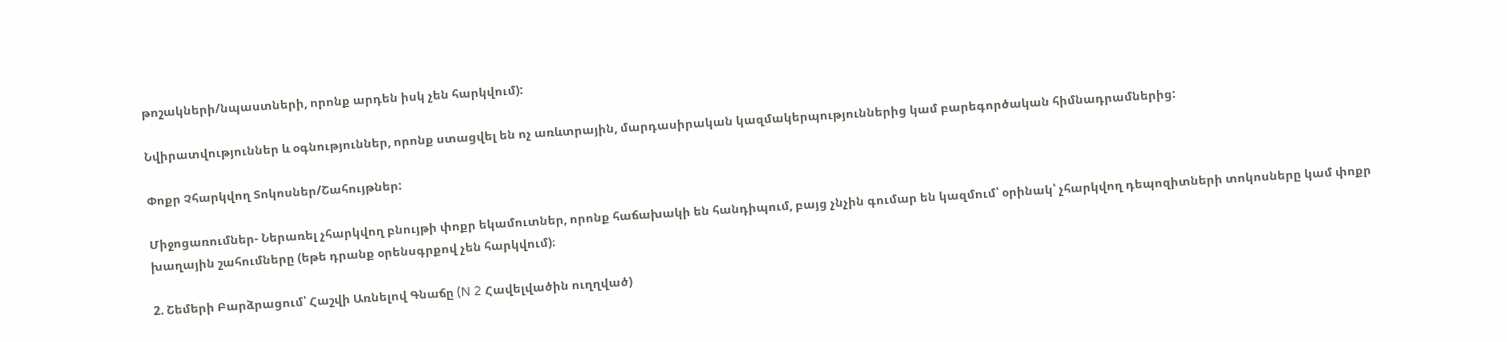թոշակների/նպաստների, որոնք արդեն իսկ չեն հարկվում):

Նվիրատվություններ և օգնություններ, որոնք ստացվել են ոչ առևտրային, մարդասիրական կազմակերպություններից կամ բարեգործական հիմնադրամներից:

Փոքր Չհարկվող Տոկոսներ/Շահույթներ:

Միջոցառումներ- Ներառել չհարկվող բնույթի փոքր եկամուտներ, որոնք հաճախակի են հանդիպում, բայց չնչին գումար են կազմում՝ օրինակ՝ չհարկվող դեպոզիտների տոկոսները կամ փոքր խաղային շահումները (եթե դրանք օրենսգրքով չեն հարկվում)։

2. Շեմերի Բարձրացում՝ Հաշվի Առնելով Գնաճը (N 2 Հավելվածին ուղղված)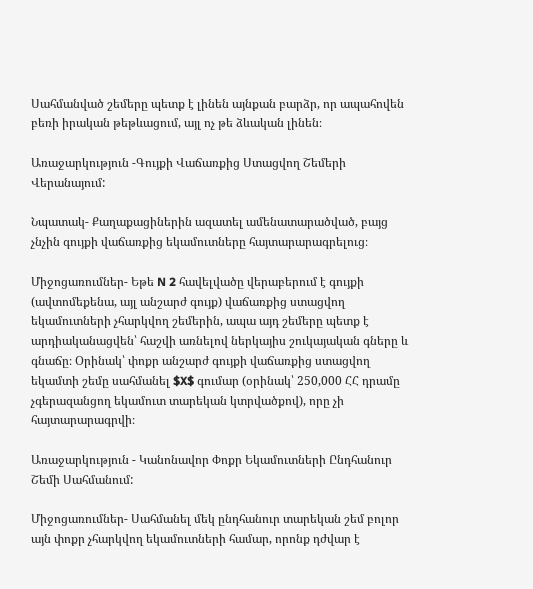Սահմանված շեմերը պետք է լինեն այնքան բարձր, որ ապահովեն բեռի իրական թեթևացում, այլ ոչ թե ձևական լինեն։

Առաջարկություն -Գույքի Վաճառքից Ստացվող Շեմերի Վերանայում:

Նպատակ- Քաղաքացիներին ազատել ամենատարածված, բայց չնչին գույքի վաճառքից եկամուտները հայտարարագրելուց։

Միջոցառումներ- Եթե N 2 հավելվածը վերաբերում է գույքի (ավտոմեքենա, այլ անշարժ գույք) վաճառքից ստացվող եկամուտների չհարկվող շեմերին, ապա այդ շեմերը պետք է արդիականացվեն՝ հաշվի առնելով ներկայիս շուկայական գները և գնաճը։ Օրինակ՝ փոքր անշարժ գույքի վաճառքից ստացվող եկամտի շեմը սահմանել $X$ գումար (օրինակ՝ 250,000 ՀՀ դրամը չգերազանցող եկամուտ տարեկան կտրվածքով), որը չի հայտարարագրվի։

Առաջարկություն - Կանոնավոր Փոքր Եկամուտների Ընդհանուր Շեմի Սահմանում:

Միջոցառումներ- Սահմանել մեկ ընդհանուր տարեկան շեմ բոլոր այն փոքր չհարկվող եկամուտների համար, որոնք դժվար է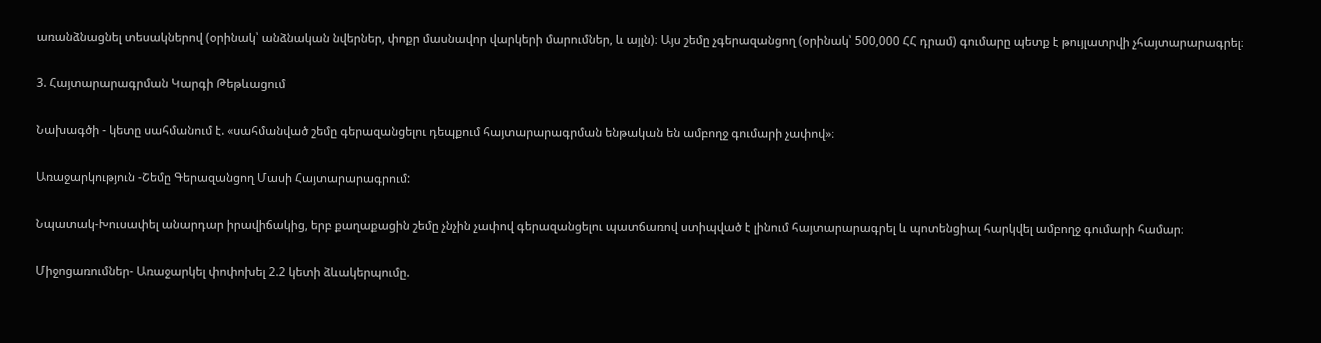առանձնացնել տեսակներով (օրինակ՝ անձնական նվերներ, փոքր մասնավոր վարկերի մարումներ, և այլն)։ Այս շեմը չգերազանցող (օրինակ՝ 500,000 ՀՀ դրամ) գումարը պետք է թույլատրվի չհայտարարագրել։

3. Հայտարարագրման Կարգի Թեթևացում

Նախագծի - կետը սահմանում է. «սահմանված շեմը գերազանցելու դեպքում հայտարարագրման ենթական են ամբողջ գումարի չափով»։

Առաջարկություն -Շեմը Գերազանցող Մասի Հայտարարագրում:

Նպատակ-Խուսափել անարդար իրավիճակից, երբ քաղաքացին շեմը չնչին չափով գերազանցելու պատճառով ստիպված է լինում հայտարարագրել և պոտենցիալ հարկվել ամբողջ գումարի համար։

Միջոցառումներ- Առաջարկել փոփոխել 2.2 կետի ձևակերպումը.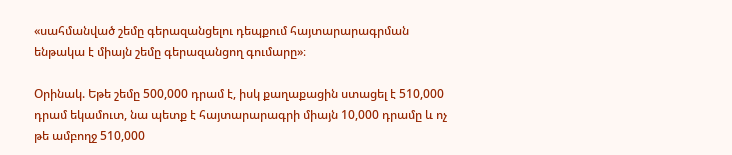«սահմանված շեմը գերազանցելու դեպքում հայտարարագրման ենթակա է միայն շեմը գերազանցող գումարը»։

Օրինակ. Եթե շեմը 500,000 դրամ է, իսկ քաղաքացին ստացել է 510,000 դրամ եկամուտ, նա պետք է հայտարարագրի միայն 10,000 դրամը և ոչ թե ամբողջ 510,000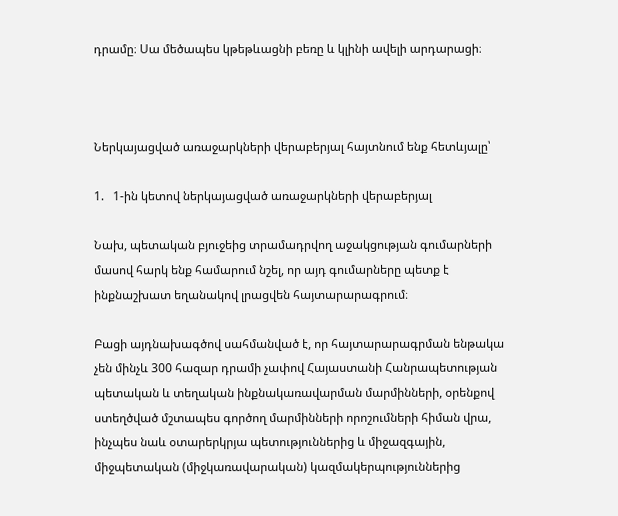դրամը։ Սա մեծապես կթեթևացնի բեռը և կլինի ավելի արդարացի։



Ներկայացված առաջարկների վերաբերյալ հայտնում ենք հետևյալը՝

1.   1-ին կետով ներկայացված առաջարկների վերաբերյալ

Նախ, պետական բյուջեից տրամադրվող աջակցության գումարների մասով հարկ ենք համարում նշել, որ այդ գումարները պետք է ինքնաշխատ եղանակով լրացվեն հայտարարագրում։

Բացի այդնախագծով սահմանված է, որ հայտարարագրման ենթակա չեն մինչև 300 հազար դրամի չափով Հայաստանի Հանրապետության պետական և տեղական ինքնակառավարման մարմինների, օրենքով ստեղծված մշտապես գործող մարմինների որոշումների հիման վրա, ինչպես նաև օտարերկրյա պետություններից և միջազգային, միջպետական (միջկառավարական) կազմակերպություններից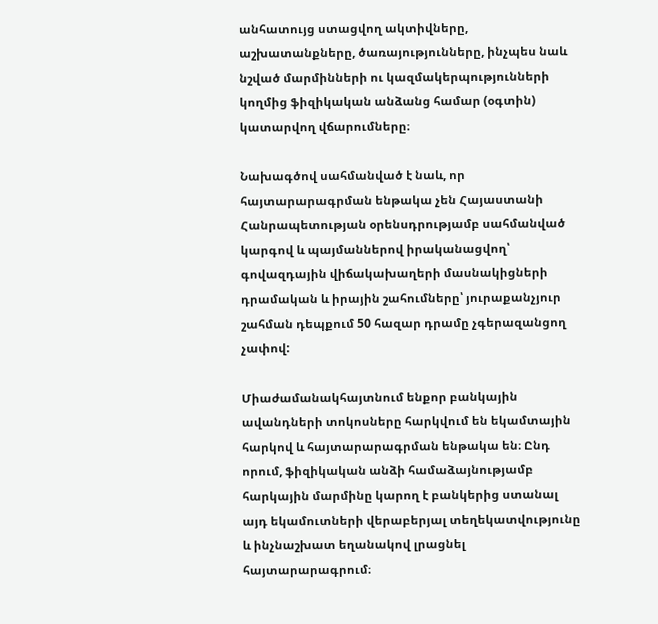անհատույց ստացվող ակտիվները, աշխատանքները, ծառայությունները, ինչպես նաև նշված մարմինների ու կազմակերպությունների կողմից ֆիզիկական անձանց համար (օգտին) կատարվող վճարումները։

Նախագծով սահմանված է նաև, որ հայտարարագրման ենթակա չեն Հայաստանի Հանրապետության օրենսդրությամբ սահմանված կարգով և պայմաններով իրականացվող՝ գովազդային վիճակախաղերի մասնակիցների դրամական և իրային շահումները՝ յուրաքանչյուր շահման դեպքում 50 հազար դրամը չգերազանցող չափով:

Միաժամանակհայտնում ենքոր բանկային ավանդների տոկոսները հարկվում են եկամտային հարկով և հայտարարագրման ենթակա են։ Ընդ որում, ֆիզիկական անձի համաձայնությամբ հարկային մարմինը կարող է բանկերից ստանալ այդ եկամուտների վերաբերյալ տեղեկատվությունը և ինչնաշխատ եղանակով լրացնել հայտարարագրում։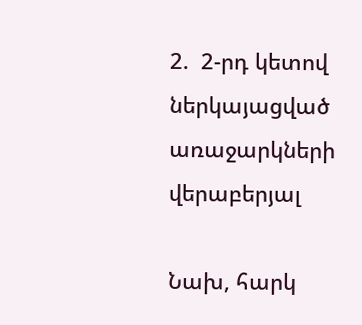2.  2-րդ կետով ներկայացված առաջարկների վերաբերյալ

Նախ, հարկ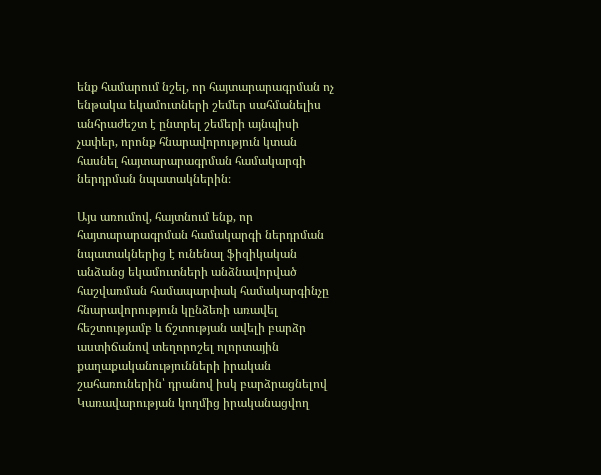ենք համարում նշել, որ հայտարարագրման ոչ ենթակա եկամուտների շեմեր սահմանելիս անհրաժեշտ է ընտրել շեմերի այնպիսի չափեր, որոնք հնարավորություն կտան հասնել հայտարարագրման համակարգի ներդրման նպատակներին։

Այս առումով, հայտնում ենք, որ հայտարարագրման համակարգի ներդրման նպատակներից է ունենալ ֆիզիկական անձանց եկամուտների անձնավորված հաշվառման համապարփակ համակարգինչը հնարավորություն կընձեռի առավել հեշտությամբ և ճշտության ավելի բարձր աստիճանով տեղորոշել ոլորտային քաղաքականությունների իրական շահառուներին՝ դրանով իսկ բարձրացնելով Կառավարության կողմից իրականացվող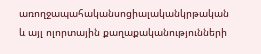առողջապահականսոցիալականկրթական և այլ ոլորտային քաղաքականությունների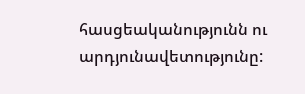հասցեականությունն ու արդյունավետությունը: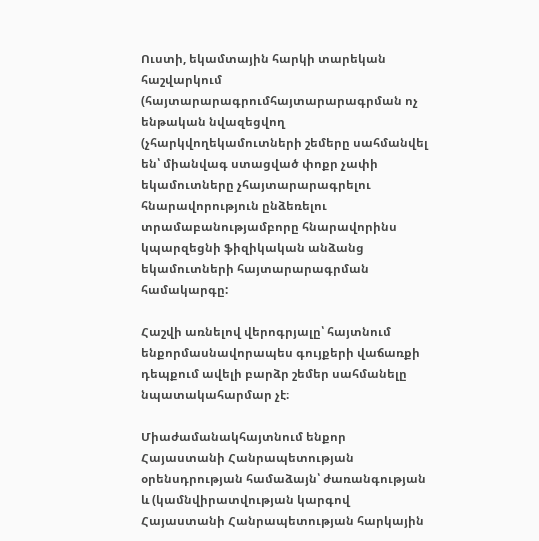Ուստի, եկամտային հարկի տարեկան հաշվարկում (հայտարարագրումհայտարարագրման ոչ ենթական նվազեցվող (չհարկվողեկամուտների շեմերը սահմանվել են՝ միանվագ ստացված փոքր չափի եկամուտները չհայտարարագրելու հնարավորություն ընձեռելու տրամաբանությամբորը հնարավորինս կպարզեցնի ֆիզիկական անձանց եկամուտների հայտարարագրման համակարգը:

Հաշվի առնելով վերոգրյալը՝ հայտնում ենքորմասնավորապես գույքերի վաճառքի դեպքում ավելի բարձր շեմեր սահմանելը նպատակահարմար չէ։

Միաժամանակհայտնում ենքոր Հայաստանի Հանրապետության օրենսդրության համաձայն՝ ժառանգության և (կամնվիրատվության կարգով Հայաստանի Հանրապետության հարկային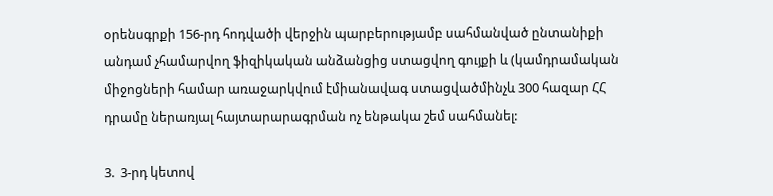օրենսգրքի 156-րդ հոդվածի վերջին պարբերությամբ սահմանված ընտանիքի անդամ չհամարվող ֆիզիկական անձանցից ստացվող գույքի և (կամդրամական միջոցների համար առաջարկվում էմիանավագ ստացվածմինչև 300 հազար ՀՀ դրամը ներառյալ հայտարարագրման ոչ ենթակա շեմ սահմանել:

3.  3-րդ կետով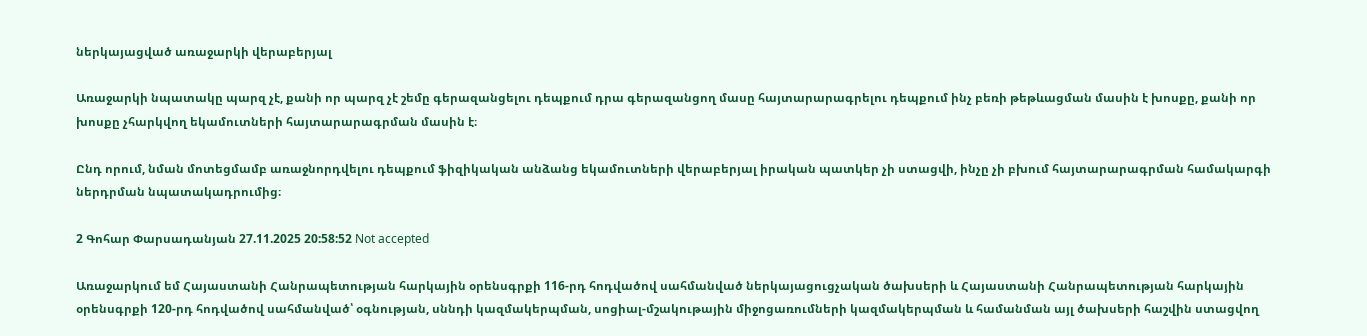ներկայացված առաջարկի վերաբերյալ

Առաջարկի նպատակը պարզ չէ, քանի որ պարզ չէ շեմը գերազանցելու դեպքում դրա գերազանցող մասը հայտարարագրելու դեպքում ինչ բեռի թեթևացման մասին է խոսքը, քանի որ խոսքը չհարկվող եկամուտների հայտարարագրման մասին է։

Ընդ որում, նման մոտեցմամբ առաջնորդվելու դեպքում ֆիզիկական անձանց եկամուտների վերաբերյալ իրական պատկեր չի ստացվի, ինչը չի բխում հայտարարագրման համակարգի ներդրման նպատակադրումից։

2 Գոհար Փարսադանյան 27.11.2025 20:58:52 Not accepted

Առաջարկում եմ Հայաստանի Հանրապետության հարկային օրենսգրքի 116-րդ հոդվածով սահմանված ներկայացուցչական ծախսերի և Հայաստանի Հանրապետության հարկային օրենսգրքի 120-րդ հոդվածով սահմանված՝ օգնության, սննդի կազմակերպման, սոցիալ-մշակութային միջոցառումների կազմակերպման և համանման այլ ծախսերի հաշվին ստացվող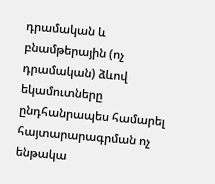դրամական և բնամթերային (ոչ դրամական) ձևով եկամուտները ընդհանրապես համարել հայտարարագրման ոչ ենթակա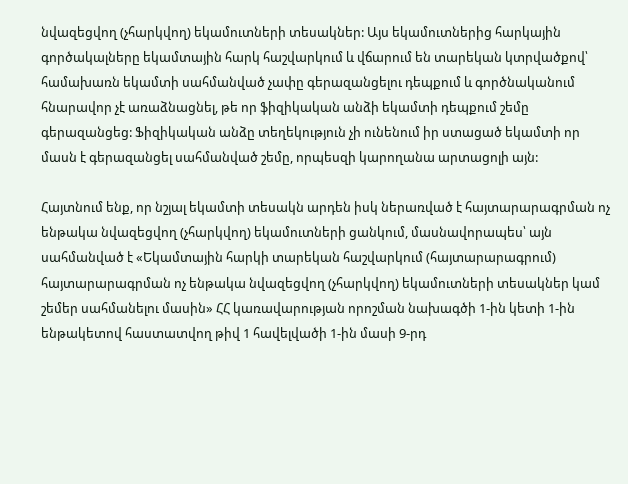նվազեցվող (չհարկվող) եկամուտների տեսակներ: Այս եկամուտներից հարկային գործակալները եկամտային հարկ հաշվարկում և վճարում են տարեկան կտրվածքով՝ համախառն եկամտի սահմանված չափը գերազանցելու դեպքում և գործնականում հնարավոր չէ առաձնացնել, թե որ ֆիզիկական անձի եկամտի դեպքում շեմը գերազանցեց: Ֆիզիկական անձը տեղեկություն չի ունենում իր ստացած եկամտի որ մասն է գերազանցել սահմանված շեմը, որպեսզի կարողանա արտացոլի այն:

Հայտնում ենք, որ նշյալ եկամտի տեսակն արդեն իսկ ներառված է հայտարարագրման ոչ ենթակա նվազեցվող (չհարկվող) եկամուտների ցանկում, մասնավորապես՝ այն սահմանված է «Եկամտային հարկի տարեկան հաշվարկում (հայտարարագրում) հայտարարագրման ոչ ենթակա նվազեցվող (չհարկվող) եկամուտների տեսակներ կամ շեմեր սահմանելու մասին» ՀՀ կառավարության որոշման նախագծի 1-ին կետի 1-ին ենթակետով հաստատվող թիվ 1 հավելվածի 1-ին մասի 9-րդ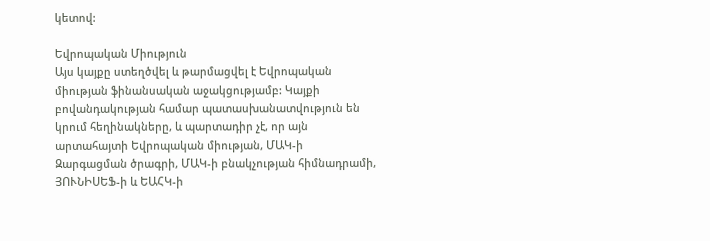կետով:

Եվրոպական Միություն
Այս կայքը ստեղծվել և թարմացվել է Եվրոպական միության ֆինանսական աջակցությամբ: Կայքի բովանդակության համար պատասխանատվություն են կրում հեղինակները, և պարտադիր չէ, որ այն արտահայտի Եվրոպական միության, ՄԱԿ-ի Զարգացման ծրագրի, ՄԱԿ-ի բնակչության հիմնադրամի, ՅՈՒՆԻՍԵՖ-ի և ԵԱՀԿ-ի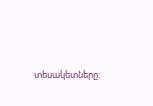տեսակետները: